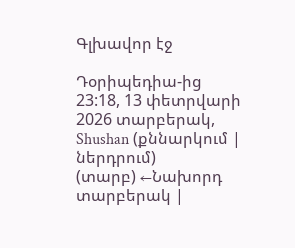Գլխավոր էջ

Դօրիպեդիա-ից
23:18, 13 փետրվարի 2026 տարբերակ, Shushan (քննարկում | ներդրում)
(տարբ) ←Նախորդ տարբերակ |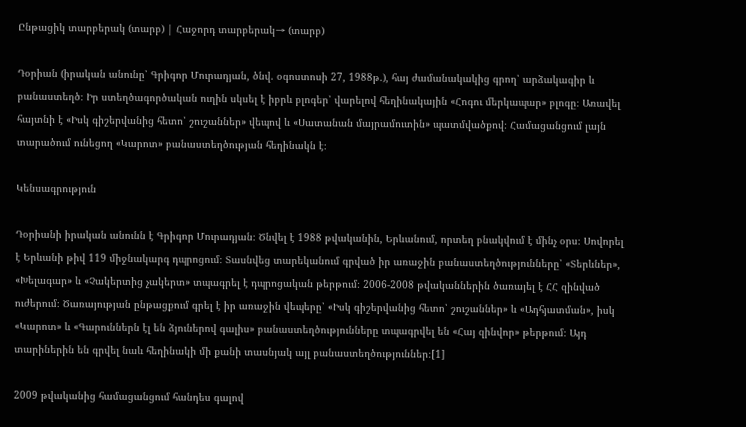Ընթացիկ տարբերակ (տարբ) | Հաջորդ տարբերակ→ (տարբ)

Դօրիան (իրական անունը՝ Գրիգոր Մուրադյան, ծնվ. օգոստոսի 27, 1988թ.), հայ ժամանակակից գրող՝ արձակագիր և բանաստեղծ։ Իր ստեղծագործական ուղին սկսել է իբրև բլոգեր՝ վարելով հեղինակային «Հոգու մերկապար» բլոգը։ Առավել հայտնի է «Իսկ գիշերվանից հետո՝ շուշաններ» վեպով և «Սատանան մայրամուտին» պատմվածքով։ Համացանցում լայն տարածում ունեցող «Կարոտ» բանաստեղծության հեղինակն է։

Կենսագրություն

Դօրիանի իրական անունն է Գրիգոր Մուրադյան։ Ծնվել է 1988 թվականին, Երևանում, որտեղ բնակվում է մինչ օրս։ Սովորել է Երևանի թիվ 119 միջնակարգ դպրոցում։ Տասնվեց տարեկանում գրված իր առաջին բանաստեղծությունները՝ «Տերևներ», «Խելագար» և «Չակերտից չակերտ» տպագրել է դպրոցական թերթում։ 2006-2008 թվականներին ծառայել է ՀՀ զինված ուժերում։ Ծառայության ընթացքում գրել է իր առաջին վեպերը՝ «Իսկ գիշերվանից հետո՝ շուշաններ» և «Ադհյատման», իսկ «Կարոտ» և «Գարուններն էլ են ձյուներով գալիս» բանաստեղծությունները տպագրվել են «Հայ զինվոր» թերթում։ Այդ տարիներին են գրվել նաև հեղինակի մի քանի տասնյակ այլ բանաստեղծություններ։[1]

2009 թվականից համացանցում հանդես գալով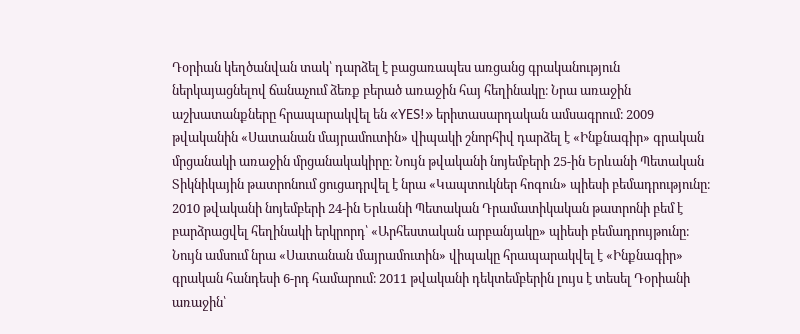Դօրիան կեղծանվան տակ՝ դարձել է բացառապես առցանց գրականություն ներկայացնելով ճանաչում ձեռք բերած առաջին հայ հեղինակը։ Նրա առաջին աշխատանքները հրապարակվել են «YES!» երիտասարդական ամսագրում։ 2009 թվականին «Սատանան մայրամուտին» վիպակի շնորհիվ դարձել է «Ինքնագիր» գրական մրցանակի առաջին մրցանակակիրը։ Նույն թվականի նոյեմբերի 25-ին Երևանի Պետական Տիկնիկային թատրոնում ցուցադրվել է նրա «Կապտուկներ հոգուն» պիեսի բեմադրությունը։ 2010 թվականի նոյեմբերի 24-ին Երևանի Պետական Դրամատիկական թատրոնի բեմ է բարձրացվել հեղինակի երկրորդ՝ «Արհեստական արբանյակը» պիեսի բեմադրույթունը։ Նույն ամսում նրա «Սատանան մայրամուտին» վիպակը հրապարակվել է «Ինքնագիր» գրական հանդեսի 6-րդ համարում։ 2011 թվականի դեկտեմբերին լույս է տեսել Դօրիանի առաջին՝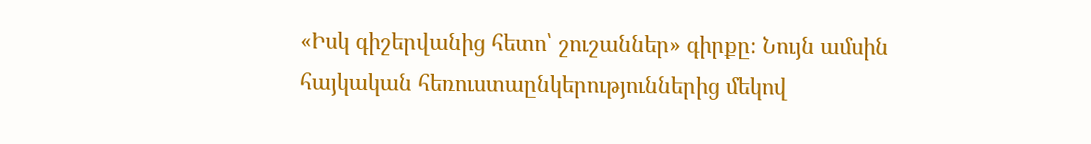«Իսկ գիշերվանից հետո՝ շուշաններ» գիրքը։ Նույն ամսին հայկական հեռուստաընկերություններից մեկով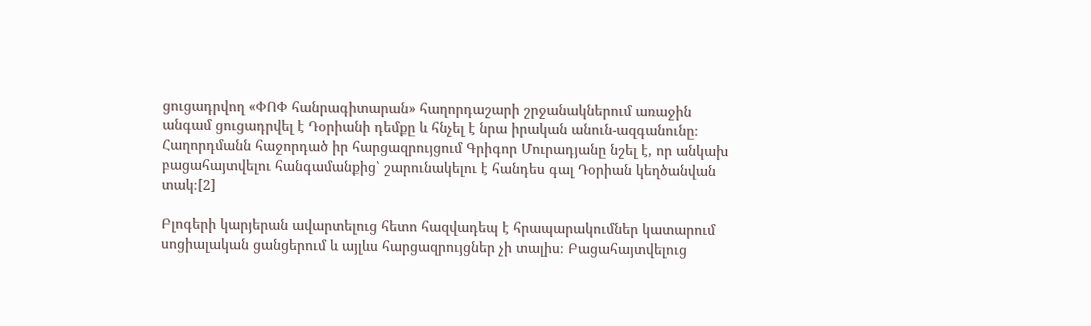ցուցադրվող «ՓՈՓ հանրագիտարան» հաղորդաշարի շրջանակներում առաջին անգամ ցուցադրվել է Դօրիանի դեմքը և հնչել է նրա իրական անուն-ազգանունը։ Հաղորդմանն հաջորդած իր հարցազրույցում Գրիգոր Մուրադյանը նշել է, որ անկախ բացահայտվելու հանգամանքից՝ շարունակելու է հանդես գալ Դօրիան կեղծանվան տակ։[2]

Բլոգերի կարյերան ավարտելուց հետո հազվադեպ է հրապարակումներ կատարում սոցիալական ցանցերում և այլևս հարցազրույցներ չի տալիս։ Բացահայտվելուց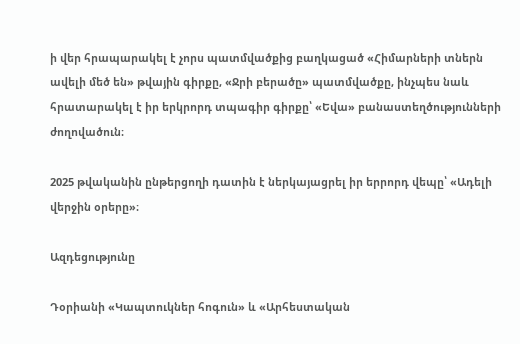ի վեր հրապարակել է չորս պատմվածքից բաղկացած «Հիմարների տներն ավելի մեծ են» թվային գիրքը, «Ջրի բերածը» պատմվածքը, ինչպես նաև հրատարակել է իր երկրորդ տպագիր գիրքը՝ «Եվա» բանաստեղծությունների ժողովածուն։

2025 թվականին ընթերցողի դատին է ներկայացրել իր երրորդ վեպը՝ «Ադելի վերջին օրերը»։

Ազդեցությունը

Դօրիանի «Կապտուկներ հոգուն» և «Արհեստական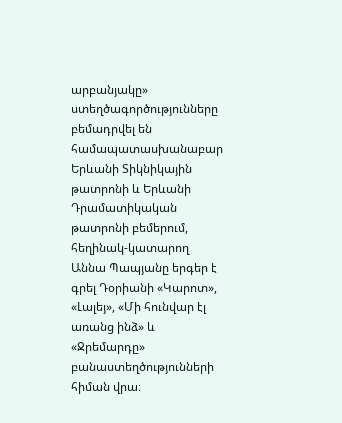արբանյակը» ստեղծագործությունները բեմադրվել են համապատասխանաբար Երևանի Տիկնիկային թատրոնի և Երևանի Դրամատիկական թատրոնի բեմերում, հեղինակ-կատարող Աննա Պապյանը երգեր է գրել Դօրիանի «Կարոտ», «Լալեյ», «Մի հունվար էլ առանց ինձ» և «Ջրեմարդը» բանաստեղծությունների հիման վրա։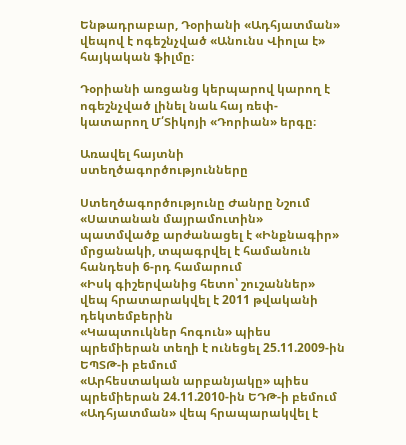Ենթադրաբար, Դօրիանի «Ադհյատման» վեպով է ոգեշնչված «Անունս Վիոլա է» հայկական ֆիլմը։

Դօրիանի առցանց կերպարով կարող է ոգեշնչված լինել նաև հայ ռեփ-կատարող Մ՛Տիկոյի «Դորիան» երգը։

Առավել հայտնի ստեղծագործությունները

Ստեղծագործությունը Ժանրը Նշում
«Սատանան մայրամուտին» պատմվածք արժանացել է «Ինքնագիր» մրցանակի, տպագրվել է համանուն հանդեսի 6-րդ համարում
«Իսկ գիշերվանից հետո՝ շուշաններ» վեպ հրատարակվել է 2011 թվականի դեկտեմբերին
«Կապտուկներ հոգուն» պիես պրեմիերան տեղի է ունեցել 25.11.2009-ին ԵՊՏԹ-ի բեմում
«Արհեստական արբանյակը» պիես պրեմիերան 24.11.2010-ին ԵԴԹ-ի բեմում
«Ադհյատման» վեպ հրապարակվել է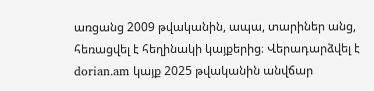առցանց 2009 թվականին, ապա, տարիներ անց, հեռացվել է հեղինակի կայքերից։ Վերադարձվել է dorian.am կայք 2025 թվականին անվճար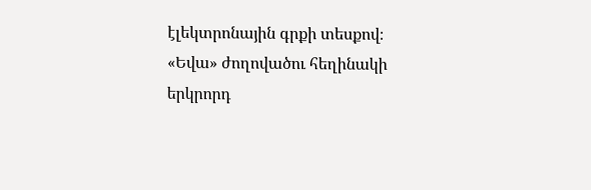էլեկտրոնային գրքի տեսքով։
«Եվա» ժողովածու հեղինակի երկրորդ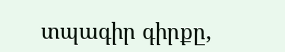տպագիր գիրքը,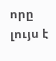որը լույս է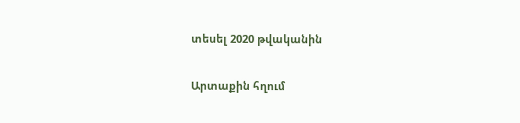տեսել 2020 թվականին

Արտաքին հղում